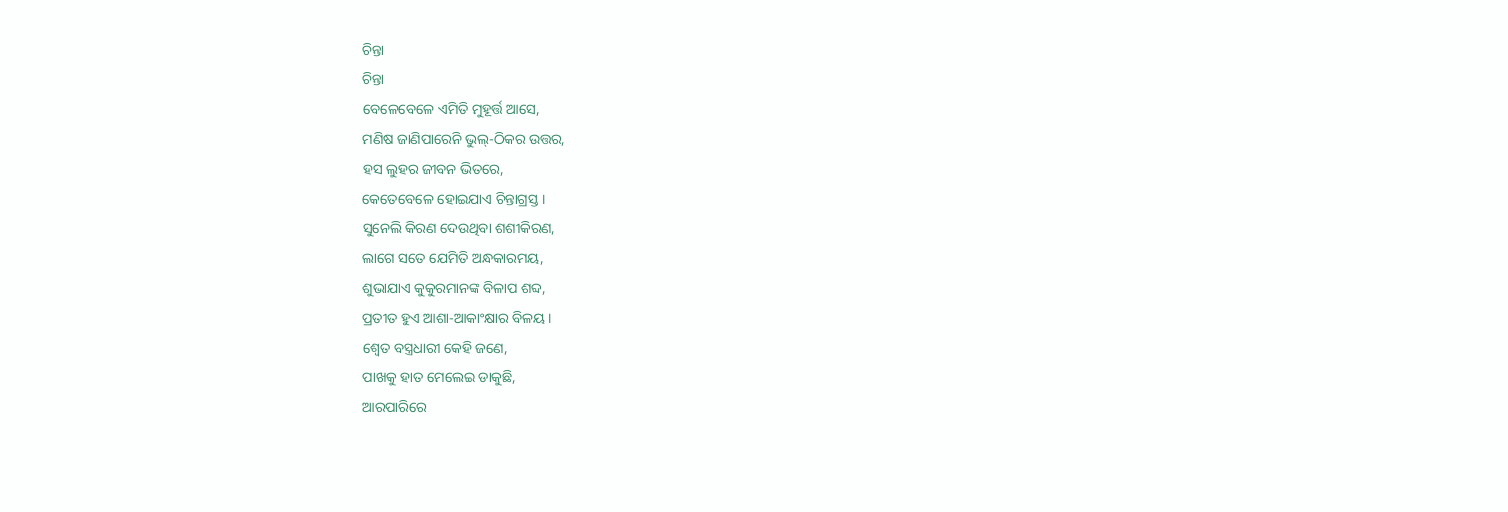ଚିନ୍ତା
ଚିନ୍ତା
ବେଳେବେଳେ ଏମିତି ମୁହୂର୍ତ୍ତ ଆସେ,
ମଣିଷ ଜାଣିପାରେନି ଭୁଲ୍-ଠିକର ଉତ୍ତର,
ହସ ଲୁହର ଜୀବନ ଭିତରେ,
କେତେବେଳେ ହୋଇଯାଏ ଚିନ୍ତାଗ୍ରସ୍ତ ।
ସୁନେଲି କିରଣ ଦେଉଥିବା ଶଶୀକିରଣ,
ଲାଗେ ସତେ ଯେମିତି ଅନ୍ଧକାରମୟ,
ଶୁଭାଯାଏ କୁକୁରମାନଙ୍କ ବିଳାପ ଶବ୍ଦ,
ପ୍ରତୀତ ହୁଏ ଆଶା-ଆକାଂକ୍ଷାର ବିଳୟ ।
ଶ୍ୱେତ ବସ୍ତ୍ରଧାରୀ କେହି ଜଣେ,
ପାଖକୁ ହାତ ମେଲେଇ ଡାକୁଛି,
ଆରପାରିରେ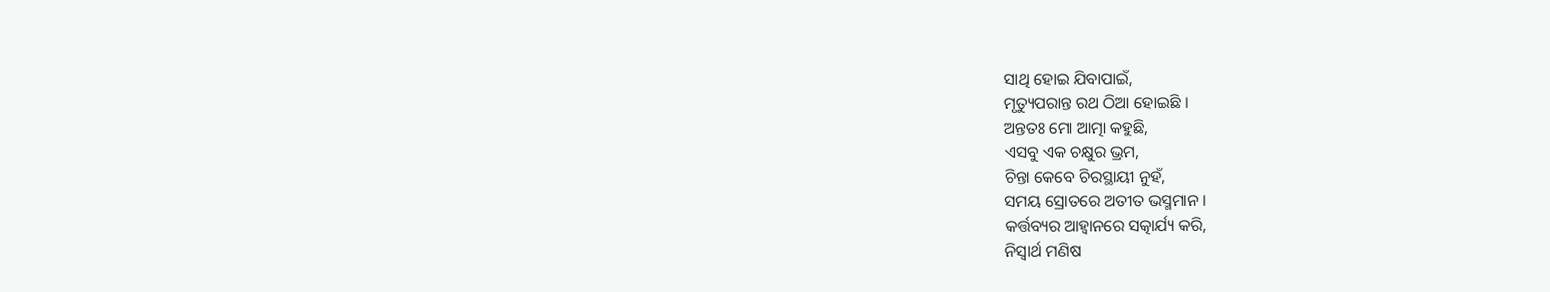ସାଥି ହୋଇ ଯିବାପାଇଁ,
ମୃତ୍ୟୁପରାନ୍ତ ରଥ ଠିଆ ହୋଇଛି ।
ଅନ୍ତତଃ ମୋ ଆତ୍ମା କହୁଛି,
ଏସବୁ ଏକ ଚକ୍ଷୁର ଭ୍ରମ,
ଚିନ୍ତା କେବେ ଚିରସ୍ଥାୟୀ ନୁହଁ,
ସମୟ ସ୍ରୋତରେ ଅତୀତ ଭସ୍ମମାନ ।
କର୍ତ୍ତବ୍ୟର ଆହ୍ୱାନରେ ସତ୍କାର୍ଯ୍ୟ କରି,
ନିସ୍ୱାର୍ଥ ମଣିଷ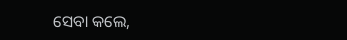ସେବା କଲେ,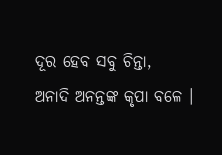ଦୂର ହେବ ସବୁ ଚିନ୍ତା,
ଅନାଦି ଅନନ୍ତଙ୍କ କୃପା ବଳେ ।